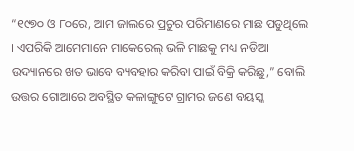“୧୯୭୦ ଓ ୮୦ରେ, ଆମ ଜାଲରେ ପ୍ରଚୁର ପରିମାଣରେ ମାଛ ପଡୁଥିଲେ । ଏପରିକି ଆମେମାନେ ମାକେରେଲ୍ ଭଳି ମାଛକୁ ମଧ୍ୟ ନଡିଆ ଉଦ୍ୟାନରେ ଖତ ଭାବେ ବ୍ୟବହାର କରିବା ପାଇଁ ବିକ୍ରି କରିଛୁ,” ବୋଲି ଉତ୍ତର ଗୋଆରେ ଅବସ୍ଥିତ କଳାଙ୍ଗୁଟେ ଗ୍ରାମର ଜଣେ ବୟସ୍କ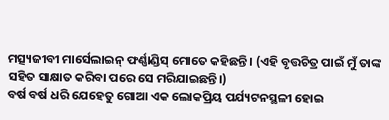ମତ୍ସ୍ୟଜୀବୀ ମାର୍ସେଲାଇନ୍ ଫର୍ଣ୍ଣାଣ୍ଡିସ୍ ମୋତେ କହିଛନ୍ତି । (ଏହି ବୃତ୍ତଚିତ୍ର ପାଇଁ ମୁଁ ତାଙ୍କ ସହିତ ସାକ୍ଷାତ କରିବା ପରେ ସେ ମରିଯାଇଛନ୍ତି।)
ବର୍ଷ ବର୍ଷ ଧରି ଯେହେତୁ ଗୋଆ ଏକ ଲୋକପ୍ରିୟ ପର୍ଯ୍ୟଟନସ୍ଥଳୀ ହୋଇ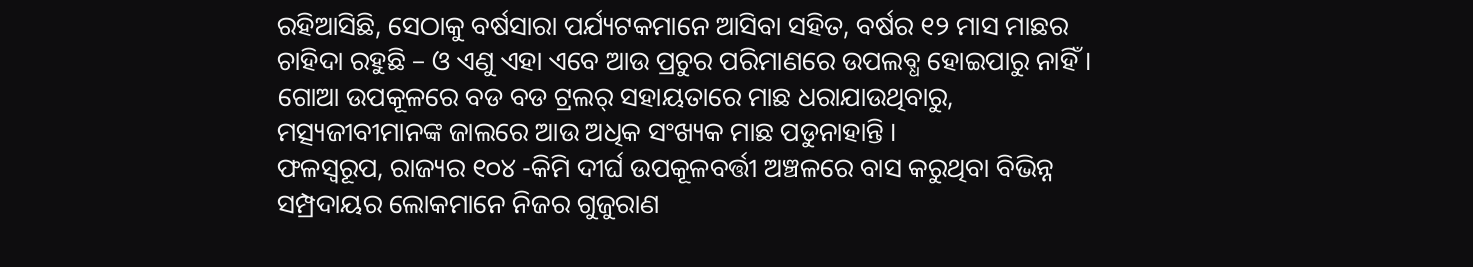ରହିଆସିଛି, ସେଠାକୁ ବର୍ଷସାରା ପର୍ଯ୍ୟଟକମାନେ ଆସିବା ସହିତ, ବର୍ଷର ୧୨ ମାସ ମାଛର ଚାହିଦା ରହୁଛି – ଓ ଏଣୁ ଏହା ଏବେ ଆଉ ପ୍ରଚୁର ପରିମାଣରେ ଉପଲବ୍ଧ ହୋଇପାରୁ ନାହିଁ । ଗୋଆ ଉପକୂଳରେ ବଡ ବଡ ଟ୍ରଲର୍ ସହାୟତାରେ ମାଛ ଧରାଯାଉଥିବାରୁ, ମତ୍ସ୍ୟଜୀବୀମାନଙ୍କ ଜାଲରେ ଆଉ ଅଧିକ ସଂଖ୍ୟକ ମାଛ ପଡୁନାହାନ୍ତି ।
ଫଳସ୍ୱରୂପ, ରାଜ୍ୟର ୧୦୪ -କିମି ଦୀର୍ଘ ଉପକୂଳବର୍ତ୍ତୀ ଅଞ୍ଚଳରେ ବାସ କରୁଥିବା ବିଭିନ୍ନ ସମ୍ପ୍ରଦାୟର ଲୋକମାନେ ନିଜର ଗୁଜୁରାଣ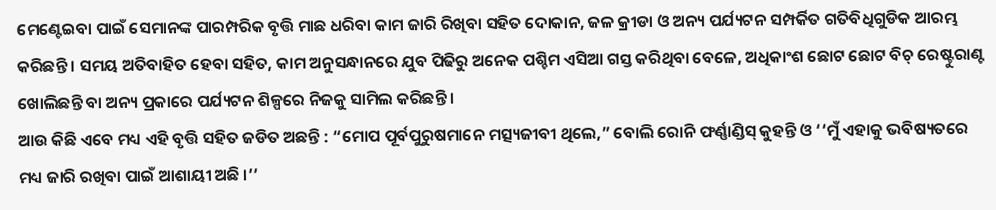ମେଣ୍ଟେଇବା ପାଇଁ ସେମାନଙ୍କ ପାରମ୍ପରିକ ବୃତ୍ତି ମାଛ ଧରିବା କାମ ଜାରି ରିଖିବା ସହିତ ଦୋକାନ, ଜଳ କ୍ରୀଡା ଓ ଅନ୍ୟ ପର୍ଯ୍ୟଟନ ସମ୍ପର୍କିତ ଗତିବିଧିଗୁଡିକ ଆରମ୍ଭ କରିଛନ୍ତି । ସମୟ ଅତିବାହିତ ହେବା ସହିତ, କାମ ଅନୁସନ୍ଧାନରେ ଯୁବ ପିଢିରୁ ଅନେକ ପଶ୍ଚିମ ଏସିଆ ଗସ୍ତ କରିଥିବା ବେଳେ, ଅଧିକାଂଶ ଛୋଟ ଛୋଟ ବିଚ୍ ରେଷ୍ଟୁରାଣ୍ଟ ଖୋଲିଛନ୍ତି ବା ଅନ୍ୟ ପ୍ରକାରେ ପର୍ଯ୍ୟଟନ ଶିଳ୍ପରେ ନିଜକୁ ସାମିଲ କରିଛନ୍ତି ।
ଆଉ କିଛି ଏବେ ମଧ୍ୟ ଏହି ବୃତ୍ତି ସହିତ ଜଡିତ ଅଛନ୍ତି : “ମୋପ ପୂର୍ବପୁରୁଷମାନେ ମତ୍ସ୍ୟଜୀବୀ ଥିଲେ,” ବୋଲି ରୋନି ଫର୍ଣ୍ଣାଣ୍ଡିସ୍ କୁହନ୍ତି ଓ ‘‘ମୁଁ ଏହାକୁ ଭବିଷ୍ୟତରେ ମଧ୍ୟ ଜାରି ରଖିବା ପାଇଁ ଆଶାୟୀ ଅଛି ।’’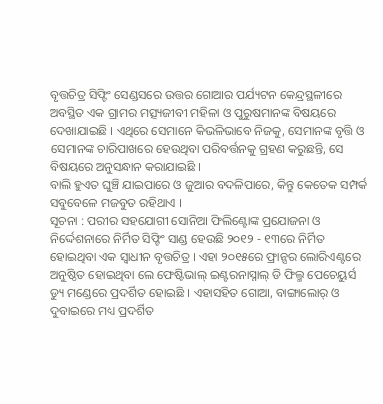ବୃତ୍ତଚିତ୍ର ସିଫ୍ଟିଂ ସେଣ୍ଡସରେ ଉତ୍ତର ଗୋଆର ପର୍ଯ୍ୟଟନ କେନ୍ଦ୍ରସ୍ଥଳୀରେ ଅବସ୍ଥିତ ଏକ ଗ୍ରାମର ମତ୍ସ୍ୟଜୀବୀ ମହିଳା ଓ ପୁରୁଷମାନଙ୍କ ବିଷୟରେ ଦେଖାଯାଇଛି । ଏଥିରେ ସେମାନେ କିଭଳିଭାବେ ନିଜକୁ, ସେମାନଙ୍କ ବୃତ୍ତି ଓ ସେମାନଙ୍କ ଚାରିପାଖରେ ହେଉଥିବା ପରିବର୍ତ୍ତନକୁ ଗ୍ରହଣ କରୁଛନ୍ତି, ସେ ବିଷୟରେ ଅନୁସନ୍ଧାନ କରାଯାଇଛି ।
ବାଲି ହୁଏତ ଘୁଞ୍ଚି ଯାଇପାରେ ଓ ଜୁଆର ବଦଳିପାରେ, କିନ୍ତୁ କେତେକ ସମ୍ପର୍କ ସବୁବେଳେ ମଜବୁତ ରହିଥାଏ ।
ସୂଚନା : ପରୀର ସହଯୋଗୀ ସୋନିଆ ଫିଲିଣ୍ଟୋଙ୍କ ପ୍ରଯୋଜନା ଓ ନିର୍ଦ୍ଦେଶନାରେ ନିର୍ମିତ ସିଫ୍ଟିଂ ସାଣ୍ଡ ହେଉଛି ୨୦୧୨ - ୧୩ରେ ନିର୍ମିତ ହୋଇଥିବା ଏକ ସ୍ୱାଧୀନ ବୃତ୍ତଚିତ୍ର । ଏହା ୨୦୧୫ରେ ଫ୍ରାନ୍ସର ଲୋରିଏଣ୍ଟରେ ଅନୁଷ୍ଠିତ ହୋଇଥିବା ଲେ ଫେଷ୍ଟିଭାଲ୍ ଇଣ୍ଟରନାସ୍ନାଲ୍ ଡି ଫିଲ୍ମ ପେଚେୟୁର୍ସ ଡ୍ୟୁ ମଣ୍ଡେରେ ପ୍ରଦର୍ଶିତ ହୋଇଛି । ଏହାସହିତ ଗୋଆ, ବାଙ୍ଗାଲୋର୍ ଓ ଦୁବାଇରେ ମଧ୍ୟ ପ୍ରଦର୍ଶିତ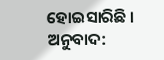ହୋଇସାରିଛି ।
ଅନୁବାଦ: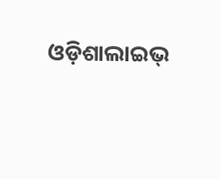ଓଡ଼ିଶାଲାଇଭ୍